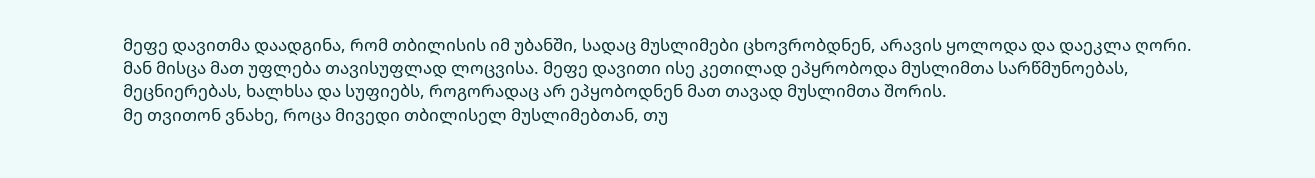მეფე დავითმა დაადგინა, რომ თბილისის იმ უბანში, სადაც მუსლიმები ცხოვრობდნენ, არავის ყოლოდა და დაეკლა ღორი.
მან მისცა მათ უფლება თავისუფლად ლოცვისა. მეფე დავითი ისე კეთილად ეპყრობოდა მუსლიმთა სარწმუნოებას, მეცნიერებას, ხალხსა და სუფიებს, როგორადაც არ ეპყობოდნენ მათ თავად მუსლიმთა შორის.
მე თვითონ ვნახე, როცა მივედი თბილისელ მუსლიმებთან, თუ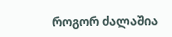როგორ ძალაშია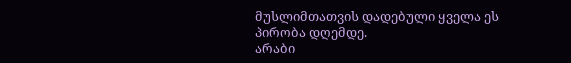მუსლიმთათვის დადებული ყველა ეს პირობა დღემდე.
არაბი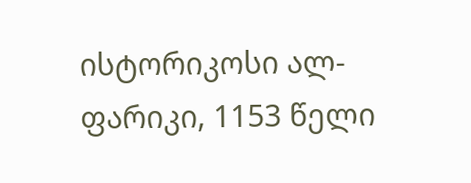ისტორიკოსი ალ-ფარიკი, 1153 წელი